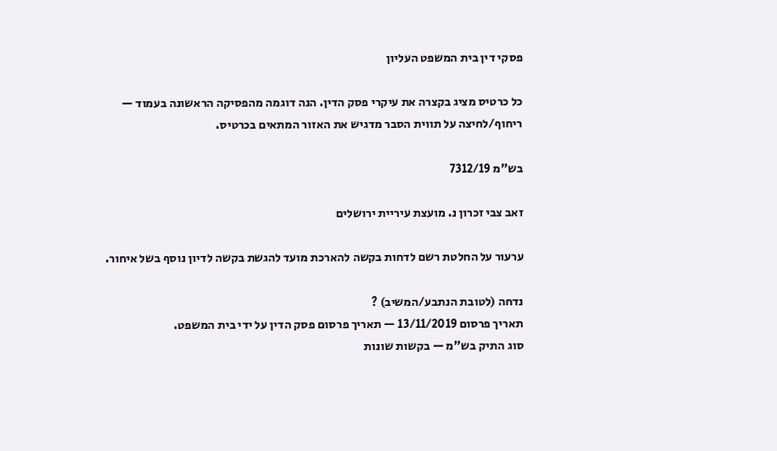פסקי דין בית המשפט העליון

כל כרטיס מציג בקצרה את עיקרי פסק הדין. הנה דוגמה מהפסיקה הראשונה בעמוד — ריחוף/לחיצה על תווית הסבר מדגיש את האזור המתאים בכרטיס.

בש"מ 7312/19

זאב צבי זכרון נ. מועצת עיריית ירושלים

ערעור על החלטת רשם לדחות בקשה להארכת מועד להגשת בקשה לדיון נוסף בשל איחור.

נדחה (לטובת הנתבע/המשיב) ?
תאריך פרסום 13/11/2019 — תאריך פרסום פסק הדין על ידי בית המשפט.
סוג התיק בש"מ — בקשות שונות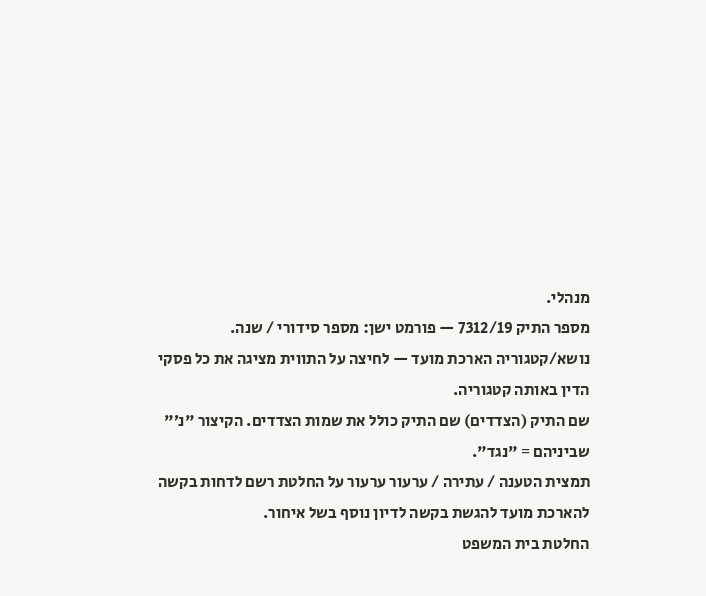מנהלי.
מספר התיק 7312/19 — פורמט ישן: מספר סידורי / שנה.
נושא/קטגוריה הארכת מועד — לחיצה על התווית מציגה את כל פסקי הדין באותה קטגוריה.
שם התיק (הצדדים) שם התיק כולל את שמות הצדדים. הקיצור "נ׳" שביניהם = "נגד".
תמצית הטענה / עתירה / ערעור ערעור על החלטת רשם לדחות בקשה להארכת מועד להגשת בקשה לדיון נוסף בשל איחור.
החלטת בית המשפט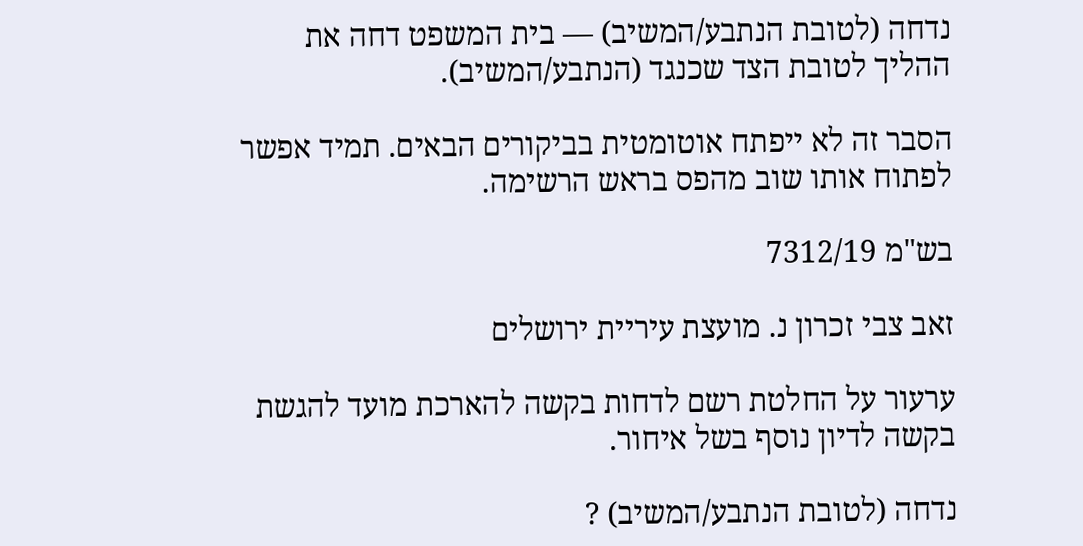נדחה (לטובת הנתבע/המשיב) — בית המשפט דחה את ההליך לטובת הצד שכנגד (הנתבע/המשיב).

הסבר זה לא ייפתח אוטומטית בביקורים הבאים. תמיד אפשר לפתוח אותו שוב מהפס בראש הרשימה.

בש"מ 7312/19

זאב צבי זכרון נ. מועצת עיריית ירושלים

ערעור על החלטת רשם לדחות בקשה להארכת מועד להגשת בקשה לדיון נוסף בשל איחור.

נדחה (לטובת הנתבע/המשיב) ?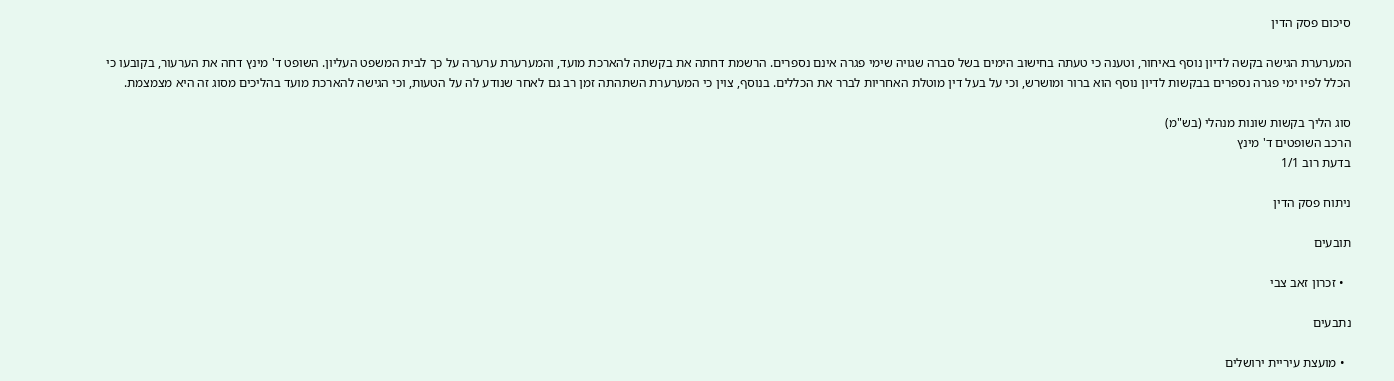סיכום פסק הדין

המערערת הגישה בקשה לדיון נוסף באיחור, וטענה כי טעתה בחישוב הימים בשל סברה שגויה שימי פגרה אינם נספרים. הרשמת דחתה את בקשתה להארכת מועד, והמערערת ערערה על כך לבית המשפט העליון. השופט ד' מינץ דחה את הערעור, בקובעו כי הכלל לפיו ימי פגרה נספרים בבקשות לדיון נוסף הוא ברור ומושרש, וכי על בעל דין מוטלת האחריות לברר את הכללים. בנוסף, צוין כי המערערת השתהתה זמן רב גם לאחר שנודע לה על הטעות, וכי הגישה להארכת מועד בהליכים מסוג זה היא מצמצמת.

סוג הליך בקשות שונות מנהלי (בש"מ)
הרכב השופטים ד' מינץ
בדעת רוב 1/1

ניתוח פסק הדין

תובעים

  • זכרון זאב צבי

נתבעים

  • מועצת עיריית ירושלים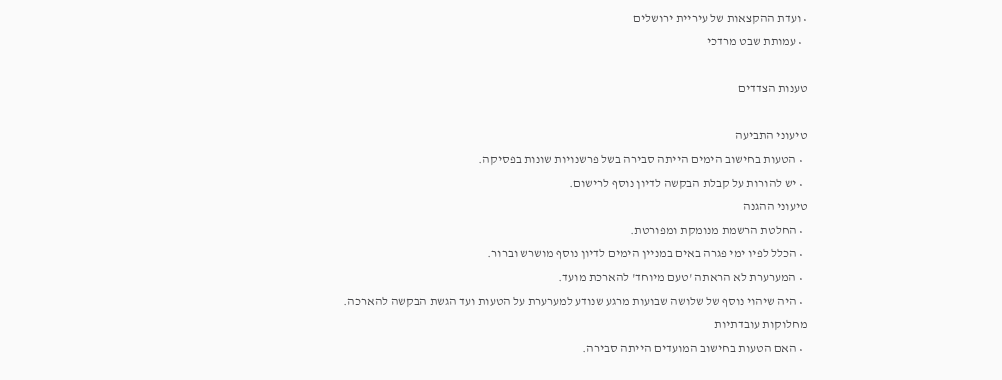• ועדת ההקצאות של עיריית ירושלים
  • עמותת שבט מרדכי

טענות הצדדים

טיעוני התביעה
  • הטעות בחישוב הימים הייתה סבירה בשל פרשנויות שונות בפסיקה.
  • יש להורות על קבלת הבקשה לדיון נוסף לרישום.
טיעוני ההגנה
  • החלטת הרשמת מנומקת ומפורטת.
  • הכלל לפיו ימי פגרה באים במניין הימים לדיון נוסף מושרש וברור.
  • המערערת לא הראתה 'טעם מיוחד' להארכת מועד.
  • היה שיהוי נוסף של שלושה שבועות מרגע שנודע למערערת על הטעות ועד הגשת הבקשה להארכה.
מחלוקות עובדתיות
  • האם הטעות בחישוב המועדים הייתה סבירה.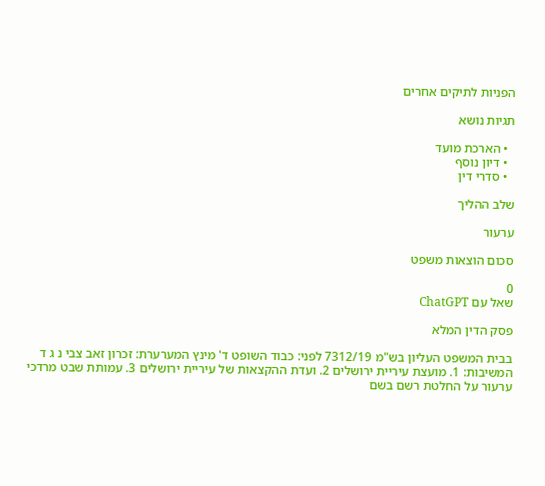הפניות לתיקים אחרים

תגיות נושא

  • הארכת מועד
  • דיון נוסף
  • סדרי דין

שלב ההליך

ערעור

סכום הוצאות משפט

0
שאל עם ChatGPT

פסק הדין המלא

בבית המשפט העליון בש"מ 7312/19 לפני: כבוד השופט ד' מינץ המערערת: זכרון זאב צבי נ ג ד המשיבות: 1. מועצת עיריית ירושלים 2. ועדת ההקצאות של עיריית ירושלים 3. עמותת שבט מרדכי ערעור על החלטת רשם בשם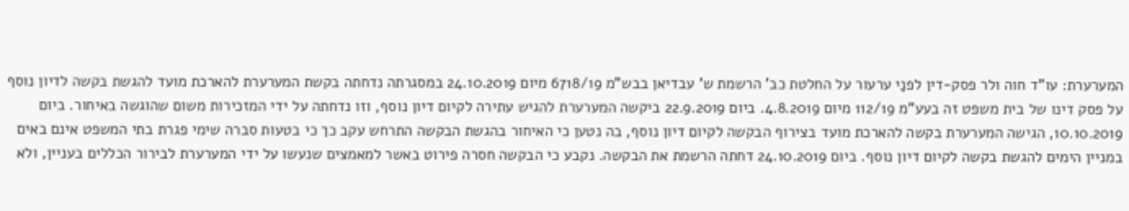המערערת: עו"ד חוה ולר פסק-דין לפנַי ערעור על החלטת כב' הרשמת ש' עבדיאן בבש"מ 6718/19 מיום 24.10.2019 במסגרתה נדחתה בקשת המערערת להארכת מועד להגשת בקשה לדיון נוסף על פסק דינו של בית משפט זה בעע"מ 112/19 מיום 4.8.2019. ביום 22.9.2019 ביקשה המערערת להגיש עתירה לקיום דיון נוסף, וזו נדחתה על ידי המזכירות משום שהוגשה באיחור. ביום 10.10.2019, הגישה המערערת בקשה להארכת מועד בצירוף הבקשה לקיום דיון נוסף, בה נטען כי האיחור בהגשת הבקשה התרחש עקב כך כי בטעות סברה שימי פגרת בתי המשפט אינם באים במניין הימים להגשת בקשה לקיום דיון נוסף. ביום 24.10.2019 דחתה הרשמת את הבקשה. נקבע כי הבקשה חסרה פירוט באשר למאמצים שנעשו על ידי המערערת לבירור הכללים בעניין, ולא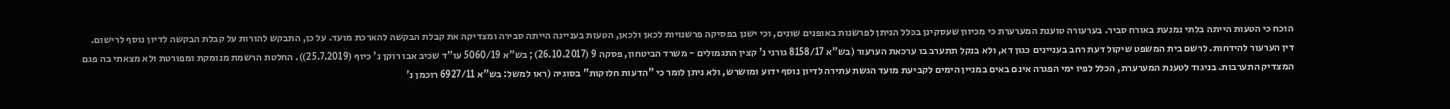הוכח כי הטעות הייתה בלתי נמנעת באורח סביר. בערעורה טוענת המערערת כי מכיוון שעסקינן בכּלל הניתן לפרשנות באופנים שונים, וכי ישנן בפסיקה פרשנויות לכאן ולכאן, הטעות בעניינה הייתה סבירה ומצדיקה את קבלת הבקשה להארכת מועד. על כן, התבקש להורות על קבלת הבקשה לדיון נוסף לרישום. דין הערעור להידחות. לרשם בית המשפט שיקול דעת רחב בעניינים כגון דא, ולא בנקל תתערב בו ערכאת הערעור (בש"א 8158/17 גורני נ' קצין התגמולים - משרד הביטחון, פסקה 9 (26.10.2017); בש"א 5060/19 עו"ד שכיב אבו רוקן נ' כיוף (25.7.2019)). החלטת הרשמת מנומקת ומפורטת ולא מצאתי בה פגם המצדיק התערבות. בניגוד לטענת המערערת, הכלל לפיו ימי הפגרה אינם באים במניין הימים לקביעת מועד הגשת עתירה לדיון נוסף ידוע ומושרש, ולא ניתן לומר כי "הדעות חלוקות" בסוגיה (ראו למשל: בש"א 6927/11 רוכמן נ'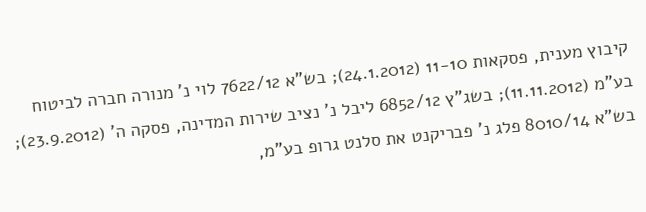קיבוץ מענית, פסקאות 11-10 (24.1.2012); בש"א 7622/12 לוי נ' מנורה חברה לביטוח בע"מ (11.11.2012); בשג"ץ 6852/12 ליבל נ' נציב שירות המדינה, פסקה ה' (23.9.2012); בש"א 8010/14 פלג נ' פבריקנט את סלנט גרופ בע"מ,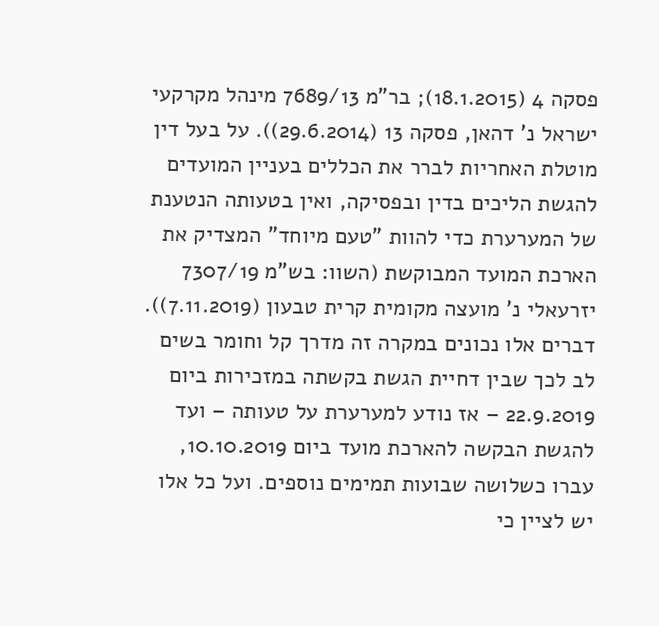פסקה 4 (18.1.2015); בר"מ 7689/13 מינהל מקרקעי ישראל נ' דהאן, פסקה 13 (29.6.2014)). על בעל דין מוטלת האחריות לברר את הכללים בעניין המועדים להגשת הליכים בדין ובפסיקה, ואין בטעותה הנטענת של המערערת כדי להוות "טעם מיוחד" המצדיק את הארכת המועד המבוקשת (השוו: בש"מ 7307/19 יזרעאלי נ' מועצה מקומית קרית טבעון (7.11.2019)). דברים אלו נכונים במקרה זה מדרך קל וחומר בשים לב לכך שבין דחיית הגשת בקשתה במזכירות ביום 22.9.2019 – אז נודע למערערת על טעותה – ועד להגשת הבקשה להארכת מועד ביום 10.10.2019, עברו כשלושה שבועות תמימים נוספים. ועל כל אלו יש לציין כי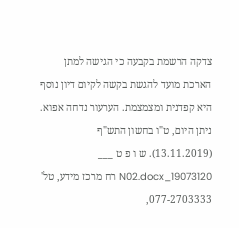צדקה הרשמת בקבעה כי הגישה למתן הארכת מועד להגשת בקשה לקיום דיון נוסף היא קפדנית ומצמצמת. הערעור נדחה אפוא. ניתן היום, ט"ו בחשון התש"ף (13.11.2019). ש ו פ ט ___ 19073120_N02.docx רח מרכז מידע, טל' 077-2703333,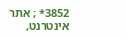3852* ; אתר אינטרנט,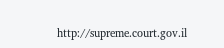http://supreme.court.gov.il